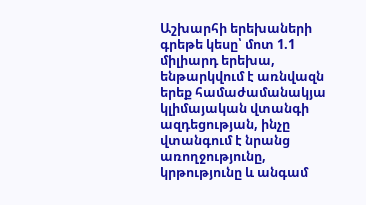Աշխարհի երեխաների գրեթե կեսը՝ մոտ 1.1 միլիարդ երեխա, ենթարկվում է առնվազն երեք համաժամանակյա կլիմայական վտանգի ազդեցության, ինչը վտանգում է նրանց առողջությունը, կրթությունը և անգամ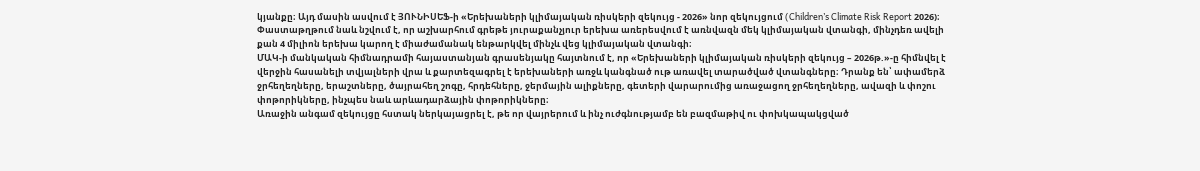կյանքը։ Այդ մասին ասվում է ՅՈՒՆԻՍԵՖ-ի «Երեխաների կլիմայական ռիսկերի զեկույց - 2026» նոր զեկույցում (Children’s Climate Risk Report 2026)։
Փաստաթղթում նաև նշվում է, որ աշխարհում գրեթե յուրաքանչյուր երեխա առերեսվում է առնվազն մեկ կլիմայական վտանգի, մինչդեռ ավելի քան 4 միլիոն երեխա կարող է միաժամանակ ենթարկվել մինչև վեց կլիմայական վտանգի։
ՄԱԿ-ի մանկական հիմնադրամի հայաստանյան գրասենյակը հայտնում է, որ «Երեխաների կլիմայական ռիսկերի զեկույց – 2026թ.»-ը հիմնվել է վերջին հասանելի տվյալների վրա և քարտեզագրել է երեխաների առջև կանգնած ութ առավել տարածված վտանգները։ Դրանք են՝ ափամերձ ջրհեղեղները, երաշտները, ծայրահեղ շոգը, հրդեհները, ջերմային ալիքները, գետերի վարարումից առաջացող ջրհեղեղները, ավազի և փոշու փոթորիկները, ինչպես նաև արևադարձային փոթորիկները։
Առաջին անգամ զեկույցը հստակ ներկայացրել է, թե որ վայրերում և ինչ ուժգնությամբ են բազմաթիվ ու փոխկապակցված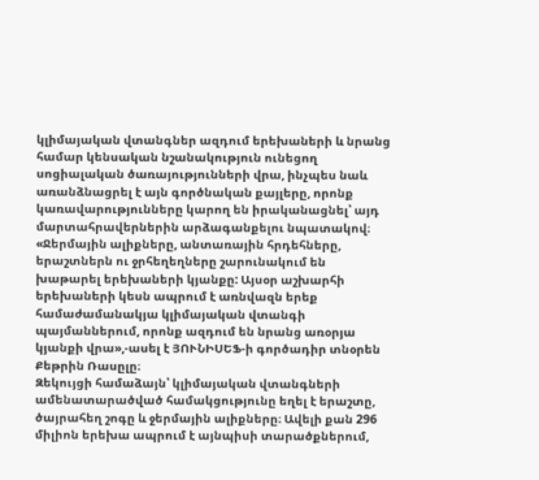կլիմայական վտանգներ ազդում երեխաների և նրանց համար կենսական նշանակություն ունեցող սոցիալական ծառայությունների վրա, ինչպես նաև առանձնացրել է այն գործնական քայլերը, որոնք կառավարությունները կարող են իրականացնել՝ այդ մարտահրավերներին արձագանքելու նպատակով։
«Ջերմային ալիքները, անտառային հրդեհները, երաշտներն ու ջրհեղեղները շարունակում են խաթարել երեխաների կյանքը: Այսօր աշխարհի երեխաների կեսն ապրում է առնվազն երեք համաժամանակյա կլիմայական վտանգի պայմաններում, որոնք ազդում են նրանց առօրյա կյանքի վրա»,-ասել է ՅՈՒՆԻՍԵՖ-ի գործադիր տնօրեն Քեթրին Ռասըլը։
Զեկույցի համաձայն՝ կլիմայական վտանգների ամենատարածված համակցությունը եղել է երաշտը, ծայրահեղ շոգը և ջերմային ալիքները։ Ավելի քան 296 միլիոն երեխա ապրում է այնպիսի տարածքներում,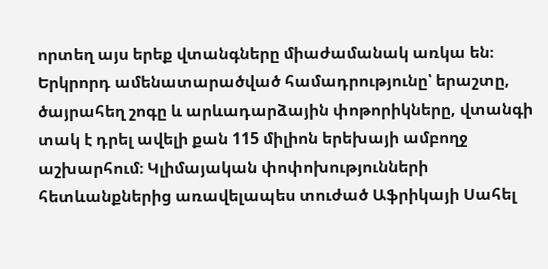որտեղ այս երեք վտանգները միաժամանակ առկա են։
Երկրորդ ամենատարածված համադրությունը՝ երաշտը, ծայրահեղ շոգը և արևադարձային փոթորիկները, վտանգի տակ է դրել ավելի քան 115 միլիոն երեխայի ամբողջ աշխարհում։ Կլիմայական փոփոխությունների հետևանքներից առավելապես տուժած Աֆրիկայի Սահել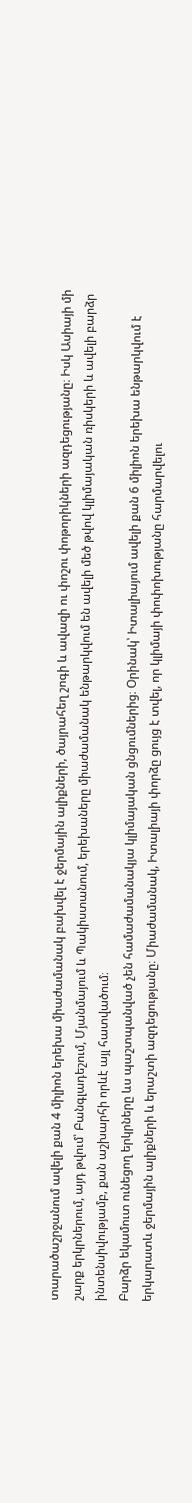տարածաշրջանում ավելի քան 4 միլիոն երեխա միաժամանակ բախվել է ջերմային ալիքների, ծայրահեղ շոգի և ավազի ու փոշու փոթորիկների ազդեցությանը։ Իսկ Ասիայի մի շարք երկրներում, այդ թվում՝ Բանգլադեշում, Մյանմայում և Պակիստանում, երեխաները միաժամանակ ենթարկվում են ավելի մեծ թվով կլիմայական ռիսկերի և ավելի բարձր ինտենսիվությամբ, քան աշխարհի որևէ այլ հատվածում։
Բարձր եկամուտ ունեցող երկրները ևս պաշտպանված չեն համաժամանակյա կլիմայական ցնցումներից։ Օրինակ՝ Իտալիայում ավելի քան 6 միլիոն երեխա ենթարկվում է երկարատև ջերմային ալիքների և երաշտի ազդեցությանը։ Միաժամանակ, Իտալիայի փորձը ցույց է տվել, որ կլիմայի փոփոխությանը հարմարվելու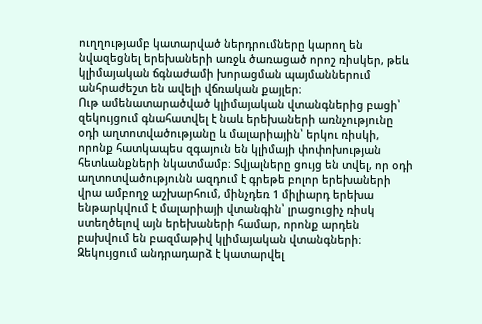ուղղությամբ կատարված ներդրումները կարող են նվազեցնել երեխաների առջև ծառացած որոշ ռիսկեր, թեև կլիմայական ճգնաժամի խորացման պայմաններում անհրաժեշտ են ավելի վճռական քայլեր։
Ութ ամենատարածված կլիմայական վտանգներից բացի՝ զեկույցում գնահատվել է նաև երեխաների առնչությունը օդի աղտոտվածությանը և մալարիային՝ երկու ռիսկի, որոնք հատկապես զգայուն են կլիմայի փոփոխության հետևանքների նկատմամբ։ Տվյալները ցույց են տվել, որ օդի աղտոտվածությունն ազդում է գրեթե բոլոր երեխաների վրա ամբողջ աշխարհում, մինչդեռ 1 միլիարդ երեխա ենթարկվում է մալարիայի վտանգին՝ լրացուցիչ ռիսկ ստեղծելով այն երեխաների համար, որոնք արդեն բախվում են բազմաթիվ կլիմայական վտանգների։
Զեկույցում անդրադարձ է կատարվել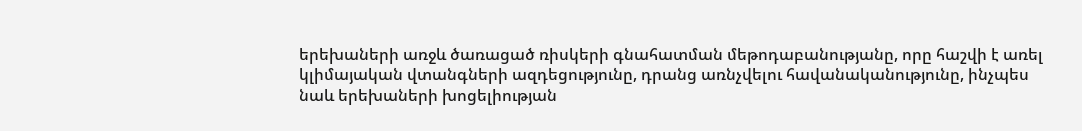երեխաների առջև ծառացած ռիսկերի գնահատման մեթոդաբանությանը, որը հաշվի է առել կլիմայական վտանգների ազդեցությունը, դրանց առնչվելու հավանականությունը, ինչպես նաև երեխաների խոցելիության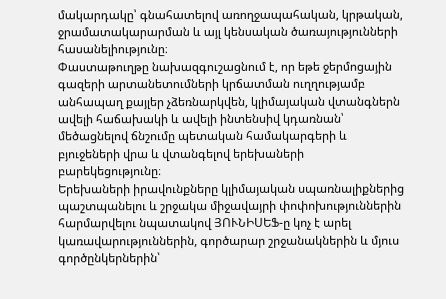մակարդակը՝ գնահատելով առողջապահական, կրթական, ջրամատակարարման և այլ կենսական ծառայությունների հասանելիությունը։
Փաստաթուղթը նախազգուշացնում է, որ եթե ջերմոցային գազերի արտանետումների կրճատման ուղղությամբ անհապաղ քայլեր չձեռնարկվեն, կլիմայական վտանգներն ավելի հաճախակի և ավելի ինտենսիվ կդառնան՝ մեծացնելով ճնշումը պետական համակարգերի և բյուջեների վրա և վտանգելով երեխաների բարեկեցությունը։
Երեխաների իրավունքները կլիմայական սպառնալիքներից պաշտպանելու և շրջակա միջավայրի փոփոխություններին հարմարվելու նպատակով ՅՈՒՆԻՍԵՖ-ը կոչ է արել կառավարություններին, գործարար շրջանակներին և մյուս գործընկերներին՝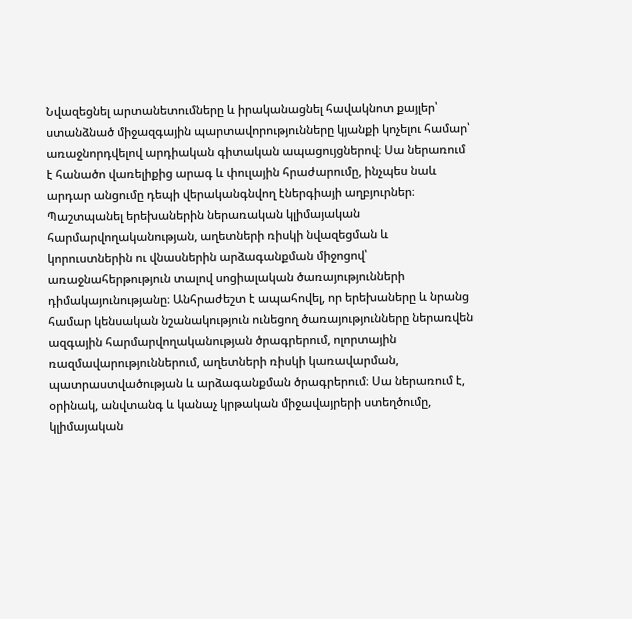Նվազեցնել արտանետումները և իրականացնել հավակնոտ քայլեր՝ ստանձնած միջազգային պարտավորությունները կյանքի կոչելու համար՝ առաջնորդվելով արդիական գիտական ապացույցներով։ Սա ներառում է հանածո վառելիքից արագ և փուլային հրաժարումը, ինչպես նաև արդար անցումը դեպի վերականգնվող էներգիայի աղբյուրներ։
Պաշտպանել երեխաներին ներառական կլիմայական հարմարվողականության, աղետների ռիսկի նվազեցման և կորուստներին ու վնասներին արձագանքման միջոցով՝ առաջնահերթություն տալով սոցիալական ծառայությունների դիմակայունությանը։ Անհրաժեշտ է ապահովել, որ երեխաները և նրանց համար կենսական նշանակություն ունեցող ծառայությունները ներառվեն ազգային հարմարվողականության ծրագրերում, ոլորտային ռազմավարություններում, աղետների ռիսկի կառավարման, պատրաստվածության և արձագանքման ծրագրերում։ Սա ներառում է, օրինակ, անվտանգ և կանաչ կրթական միջավայրերի ստեղծումը, կլիմայական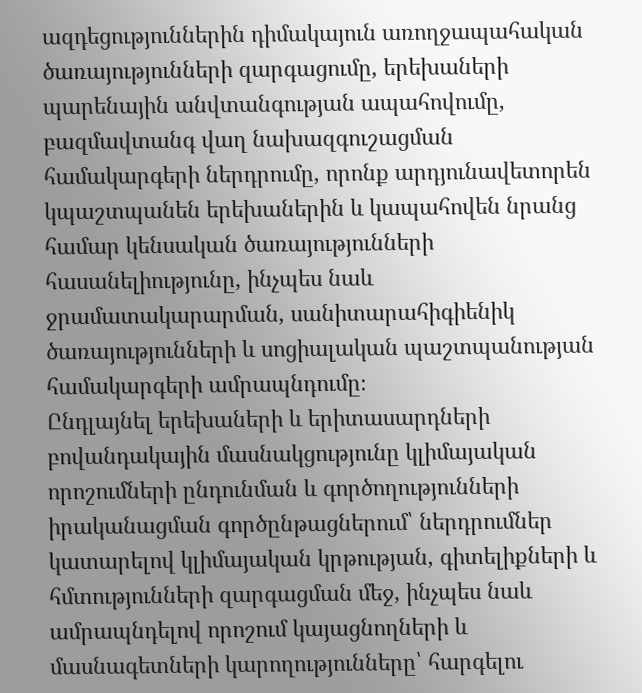ազդեցություններին դիմակայուն առողջապահական ծառայությունների զարգացումը, երեխաների պարենային անվտանգության ապահովումը, բազմավտանգ վաղ նախազգուշացման համակարգերի ներդրումը, որոնք արդյունավետորեն կպաշտպանեն երեխաներին և կապահովեն նրանց համար կենսական ծառայությունների հասանելիությունը, ինչպես նաև ջրամատակարարման, սանիտարահիգիենիկ ծառայությունների և սոցիալական պաշտպանության համակարգերի ամրապնդումը։
Ընդլայնել երեխաների և երիտասարդների բովանդակային մասնակցությունը կլիմայական որոշումների ընդունման և գործողությունների իրականացման գործընթացներում՝ ներդրումներ կատարելով կլիմայական կրթության, գիտելիքների և հմտությունների զարգացման մեջ, ինչպես նաև ամրապնդելով որոշում կայացնողների և մասնագետների կարողությունները՝ հարգելու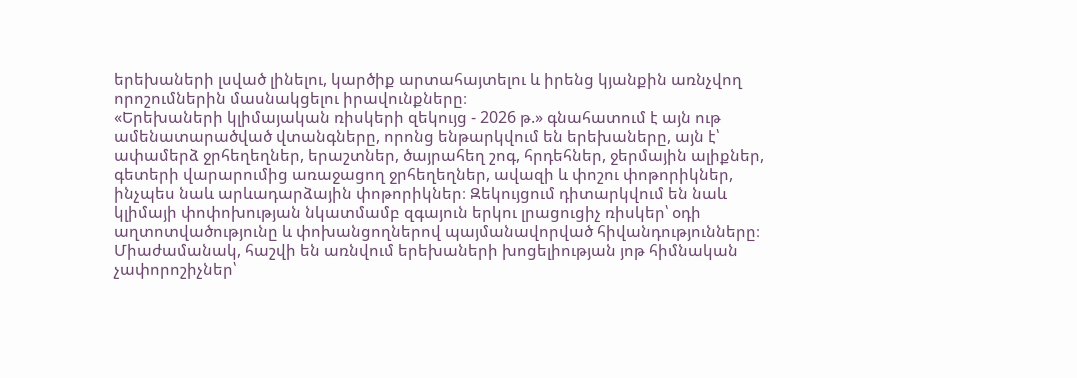երեխաների լսված լինելու, կարծիք արտահայտելու և իրենց կյանքին առնչվող որոշումներին մասնակցելու իրավունքները։
«Երեխաների կլիմայական ռիսկերի զեկույց - 2026 թ.» գնահատում է այն ութ ամենատարածված վտանգները, որոնց ենթարկվում են երեխաները, այն է՝ ափամերձ ջրհեղեղներ, երաշտներ, ծայրահեղ շոգ, հրդեհներ, ջերմային ալիքներ, գետերի վարարումից առաջացող ջրհեղեղներ, ավազի և փոշու փոթորիկներ, ինչպես նաև արևադարձային փոթորիկներ։ Զեկույցում դիտարկվում են նաև կլիմայի փոփոխության նկատմամբ զգայուն երկու լրացուցիչ ռիսկեր՝ օդի աղտոտվածությունը և փոխանցողներով պայմանավորված հիվանդությունները։ Միաժամանակ, հաշվի են առնվում երեխաների խոցելիության յոթ հիմնական չափորոշիչներ՝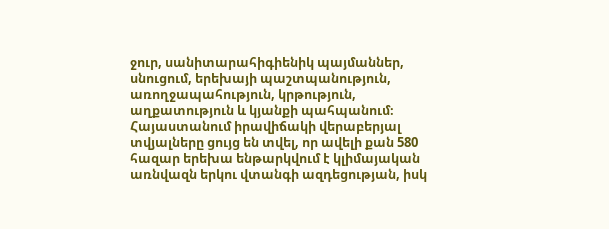ջուր, սանիտարահիգիենիկ պայմաններ, սնուցում, երեխայի պաշտպանություն, առողջապահություն, կրթություն, աղքատություն և կյանքի պահպանում։
Հայաստանում իրավիճակի վերաբերյալ տվյալները ցույց են տվել, որ ավելի քան 580 հազար երեխա ենթարկվում է կլիմայական առնվազն երկու վտանգի ազդեցության, իսկ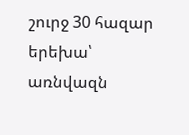շուրջ 30 հազար երեխա՝ առնվազն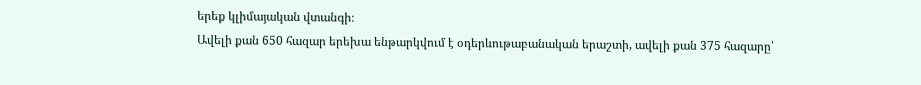երեք կլիմայական վտանգի։
Ավելի քան 650 հազար երեխա ենթարկվում է օդերևութաբանական երաշտի, ավելի քան 375 հազարը՝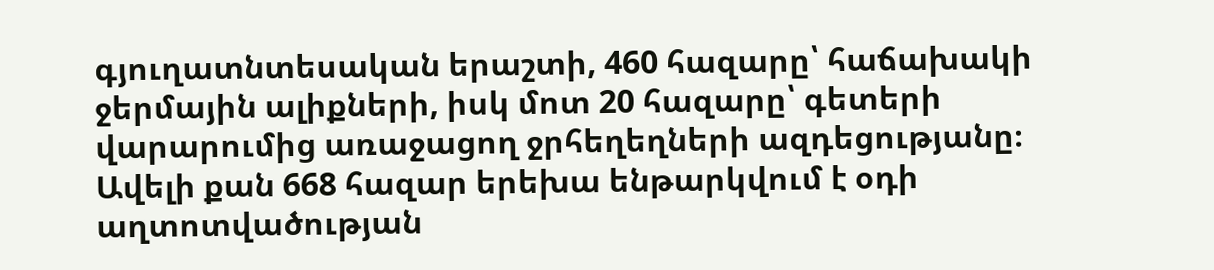գյուղատնտեսական երաշտի, 460 հազարը՝ հաճախակի ջերմային ալիքների, իսկ մոտ 20 հազարը՝ գետերի վարարումից առաջացող ջրհեղեղների ազդեցությանը։
Ավելի քան 668 հազար երեխա ենթարկվում է օդի աղտոտվածության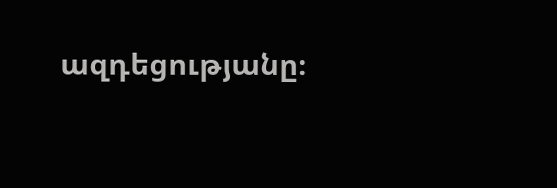ազդեցությանը։